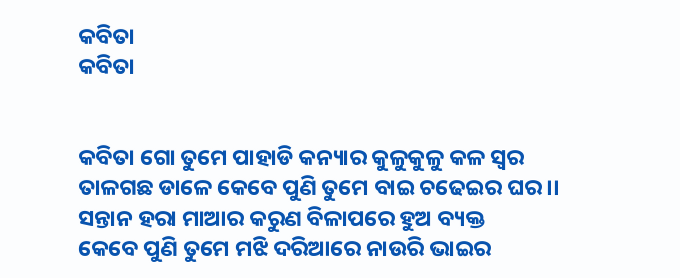କବିତା
କବିତା


କବିତା ଗୋ ତୁମେ ପାହାଡି କନ୍ୟାର କୁଳୁକୁଳୁ କଳ ସ୍ୱର
ତାଳଗଛ ଡାଳେ କେବେ ପୁଣି ତୁମେ ବାଇ ଚଢେଇର ଘର ।।
ସନ୍ତାନ ହରା ମାଆର କରୁଣ ବିଳାପରେ ହୁଅ ବ୍ୟକ୍ତ
କେବେ ପୁଣି ତୁମେ ମଝି ଦରିଆରେ ନାଉରି ଭାଇର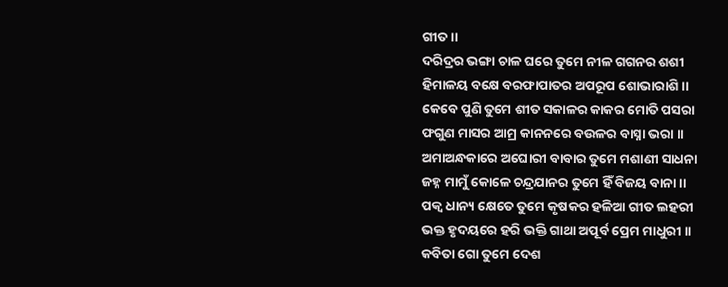ଗୀତ।।
ଦରିଦ୍ରର ଭଙ୍ଗା ଚାଳ ଘରେ ତୁମେ ନୀଳ ଗଗନର ଶଶୀ
ହିମାଳୟ ବକ୍ଷେ ବରଫାପାତର ଅପରୂପ ଶୋଭାରାଶି ।।
କେବେ ପୁଣି ତୁମେ ଶୀତ ସକାଳର କାକର ମୋତି ପସରା
ଫଗୁଣ ମାସର ଆମ୍ର କାନନରେ ବଉଳର ବାସ୍ନା ଭରା ।।
ଅମାଅନ୍ଧକାରେ ଅଘୋରୀ ବାବାର ତୁମେ ମଶାଣୀ ସାଧନା
ଜହ୍ନ ମାମୁଁ କୋଳେ ଚନ୍ଦ୍ରଯାନର ତୁମେ ହିଁ ବିଜୟ ବାନା ।।
ପକ୍ବ ଧାନ୍ୟ କ୍ଷେତେ ତୁମେ କୃଷକର ହଳିଆ ଗୀତ ଲହରୀ
ଭକ୍ତ ହୃଦୟରେ ହରି ଭକ୍ତି ଗାଥା ଅପୂର୍ବ ପ୍ରେମ ମାଧୁରୀ ।।
କବିତା ଗୋ ତୁମେ ଦେଶ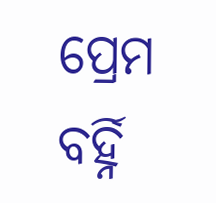ପ୍ରେମ ବର୍ହ୍ନି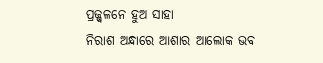ପ୍ରଜ୍ଜ୍ବଳନେ ହୁଅ ସାହା
ନିରାଶ ଅନ୍ଧାରେ ଆଶାର ଆଲୋକ ଭବ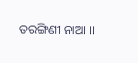ତରଙ୍ଗିଣୀ ନାଆ ।।